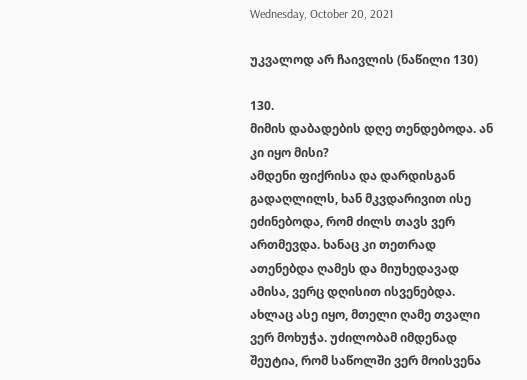Wednesday, October 20, 2021

უკვალოდ არ ჩაივლის (ნაწილი 130)

130.
მიმის დაბადების დღე თენდებოდა. ან კი იყო მისი?
ამდენი ფიქრისა და დარდისგან გადაღლილს, ხან მკვდარივით ისე ეძინებოდა, რომ ძილს თავს ვერ ართმევდა. ხანაც კი თეთრად ათენებდა ღამეს და მიუხედავად ამისა, ვერც დღისით ისვენებდა.
ახლაც ასე იყო, მთელი ღამე თვალი ვერ მოხუჭა. უძილობამ იმდენად შეუტია, რომ საწოლში ვერ მოისვენა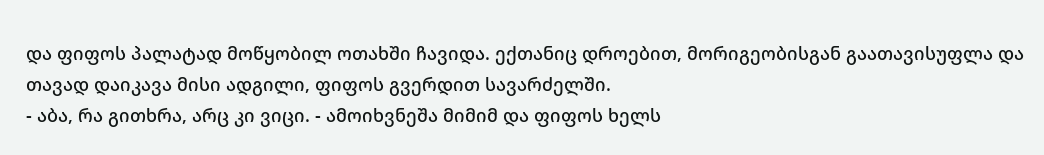და ფიფოს პალატად მოწყობილ ოთახში ჩავიდა. ექთანიც დროებით, მორიგეობისგან გაათავისუფლა და თავად დაიკავა მისი ადგილი, ფიფოს გვერდით სავარძელში.
- აბა, რა გითხრა, არც კი ვიცი. - ამოიხვნეშა მიმიმ და ფიფოს ხელს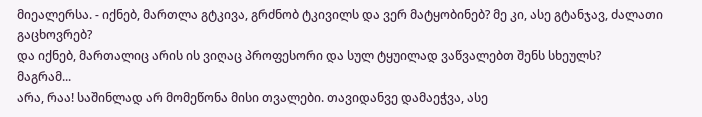მიეალერსა. - იქნებ, მართლა გტკივა, გრძნობ ტკივილს და ვერ მატყობინებ? მე კი, ასე გტანჯავ, ძალათი გაცხოვრებ?
და იქნებ, მართალიც არის ის ვიღაც პროფესორი და სულ ტყუილად ვაწვალებთ შენს სხეულს?
მაგრამ...
არა, რაა! საშინლად არ მომეწონა მისი თვალები. თავიდანვე დამაეჭვა, ასე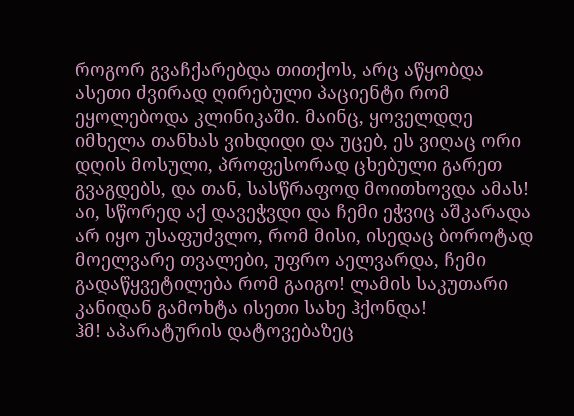როგორ გვაჩქარებდა თითქოს, არც აწყობდა ასეთი ძვირად ღირებული პაციენტი რომ ეყოლებოდა კლინიკაში. მაინც, ყოველდღე იმხელა თანხას ვიხდიდი და უცებ, ეს ვიღაც ორი დღის მოსული, პროფესორად ცხებული გარეთ გვაგდებს, და თან, სასწრაფოდ მოითხოვდა ამას!
აი, სწორედ აქ დავეჭვდი და ჩემი ეჭვიც აშკარადა არ იყო უსაფუძვლო, რომ მისი, ისედაც ბოროტად მოელვარე თვალები, უფრო აელვარდა, ჩემი გადაწყვეტილება რომ გაიგო! ლამის საკუთარი კანიდან გამოხტა ისეთი სახე ჰქონდა!
ჰმ! აპარატურის დატოვებაზეც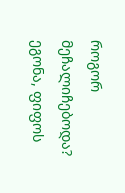როგორ მეჩალიჩებოდა? ეგონა, ფიფოს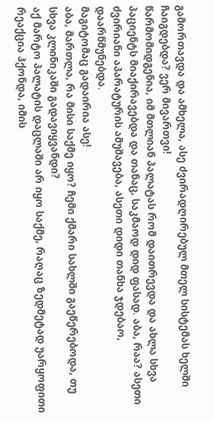გამორთავდა და ამხელა, ასე ძვირადღირებულ მთელ სისტემას ხელში ჩაიგდებდა? ვერ მივართვი!
წარმომიდგენია, იმ მთლიან პალატას რომ დაითრევდა და ახლა სხვა პაციენტს მიაქირავებდა და თანაც, საკმაოდ დიდ ფასად. აბა, რაა? ასეთი ძვირიანი აპარატურის ამუშავება, ასეთი დიდი თანხა ჯდებაო, დაარწმუნებდა.
მაგიტომაც გადაირია ასე!
აბა, მართლა, რა მისი საქმე იყო? ჩემი ქმარი სახლში გაეწერებოდა, თუ სხვა კლინიკაში გადავიყვანდი?
აქ მარტო პალატის დაცლაში არ იყო საქმე, რაღაც ზედმეტად უარყოფითი რეაქცია ჰქონდა, იმის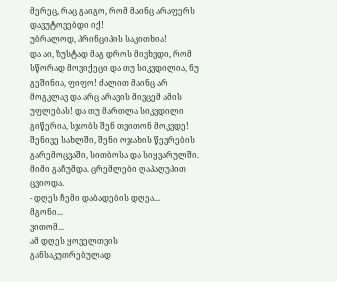მერეც, რაც გაიგო, რომ მაინც არაფერს დავუტოვებდი იქ!
უბრალოდ, პრინციპის საკითხია!
და აი, ზუსტად მაგ დროს მივხვდი, რომ სწორად მოვიქეცი და თუ სიკვდილია, ნუ გეშინია, ფიფო! ძალით მაინც არ მოგკლავ და არც არავის მივცემ ამის უფლებას! და თუ მართლა სიკვდილი გიწერია, სჯობს შენ თვითონ მოკვდე! შენივე სახლში, შენი ოჯახის წევრების გარემოცვაში, სითბოსა და სიყვარულში.
მიმი გაჩუმდა. ცრემლები ღაპაღუპით ცვიოდა.
- დღეს ჩემი დაბადების დღეა...
მგონი...
ვითომ...
ამ დღეს ყოველთვის განსაკუთრებულად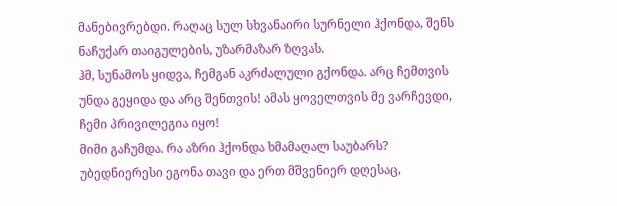მანებივრებდი. რაღაც სულ სხვანაირი სურნელი ჰქონდა, შენს ნაჩუქარ თაიგულების, უზარმაზარ ზღვას.
ჰმ, სუნამოს ყიდვა, ჩემგან აკრძალული გქონდა. არც ჩემთვის უნდა გეყიდა და არც შენთვის! ამას ყოველთვის მე ვარჩევდი, ჩემი პრივილეგია იყო!
მიმი გაჩუმდა. რა აზრი ჰქონდა ხმამაღალ საუბარს?
უბედნიერესი ეგონა თავი და ერთ მშვენიერ დღესაც,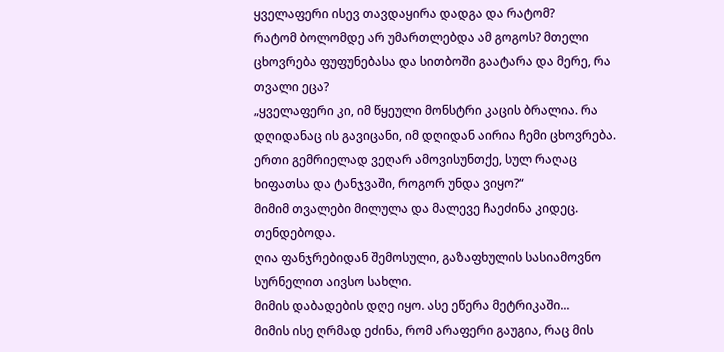ყველაფერი ისევ თავდაყირა დადგა და რატომ?
რატომ ბოლომდე არ უმართლებდა ამ გოგოს? მთელი ცხოვრება ფუფუნებასა და სითბოში გაატარა და მერე, რა თვალი ეცა?
„ყველაფერი კი, იმ წყეული მონსტრი კაცის ბრალია. რა დღიდანაც ის გავიცანი, იმ დღიდან აირია ჩემი ცხოვრება. ერთი გემრიელად ვეღარ ამოვისუნთქე, სულ რაღაც ხიფათსა და ტანჯვაში, როგორ უნდა ვიყო?“
მიმიმ თვალები მილულა და მალევე ჩაეძინა კიდეც.
თენდებოდა.
ღია ფანჯრებიდან შემოსული, გაზაფხულის სასიამოვნო სურნელით აივსო სახლი.
მიმის დაბადების დღე იყო. ასე ეწერა მეტრიკაში...
მიმის ისე ღრმად ეძინა, რომ არაფერი გაუგია, რაც მის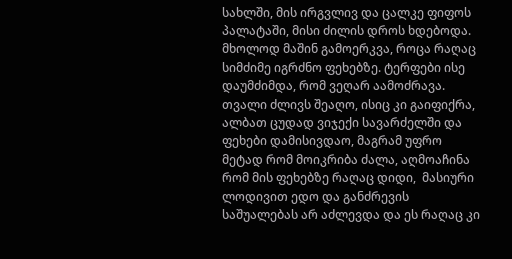სახლში, მის ირგვლივ და ცალკე ფიფოს პალატაში, მისი ძილის დროს ხდებოდა.
მხოლოდ მაშინ გამოერკვა, როცა რაღაც სიმძიმე იგრძნო ფეხებზე. ტერფები ისე დაუმძიმდა, რომ ვეღარ აამოძრავა.
თვალი ძლივს შეაღო, ისიც კი გაიფიქრა, ალბათ ცუდად ვიჯექი სავარძელში და ფეხები დამისივდაო, მაგრამ უფრო მეტად რომ მოიკრიბა ძალა, აღმოაჩინა რომ მის ფეხებზე რაღაც დიდი,  მასიური ლოდივით ედო და განძრევის საშუალებას არ აძლევდა და ეს რაღაც კი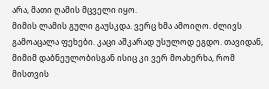არა, მათი ღამის მცველი იყო.
მიმის ლამის გული გაუსკდა. ვერც ხმა ამოიღო. ძლივს გამოაცალა ფეხები. კაცი აშკარად უსულოდ ეგდო. თავიდან, მიმიმ დაბნეულობისგან ისიც კი ვერ მოახერხა, რომ მისთვის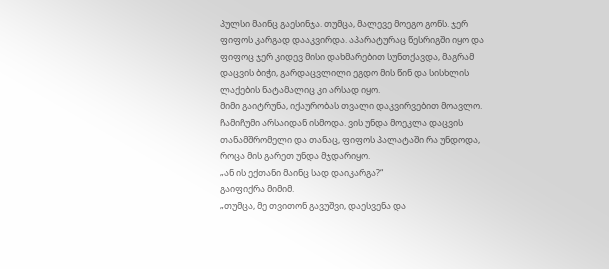პულსი მაინც გაესინჯა. თუმცა, მალევე მოეგო გონს. ჯერ ფიფოს კარგად დააკვირდა. აპარატურაც წესრიგში იყო და ფიფოც ჯერ კიდევ მისი დახმარებით სუნთქავდა, მაგრამ დაცვის ბიჭი, გარდაცვლილი ეგდო მის წინ და სისხლის ლაქების ნატამალიც კი არსად იყო.
მიმი გაიტრუნა, იქაურობას თვალი დაკვირვებით მოავლო. ჩამიჩუმი არსაიდან ისმოდა. ვის უნდა მოეკლა დაცვის თანამშრომელი და თანაც, ფიფოს პალატაში რა უნდოდა, როცა მის გარეთ უნდა მჯდარიყო.
„ან ის ექთანი მაინც სად დაიკარგა?“
გაიფიქრა მიმიმ.
„თუმცა, მე თვითონ გავუშვი, დაესვენა და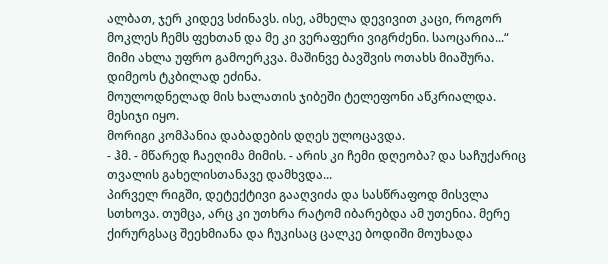ალბათ, ჯერ კიდევ სძინავს. ისე, ამხელა დევივით კაცი, როგორ მოკლეს ჩემს ფეხთან და მე კი ვერაფერი ვიგრძენი. საოცარია...“
მიმი ახლა უფრო გამოერკვა. მაშინვე ბავშვის ოთახს მიაშურა. დიმეოს ტკბილად ეძინა.
მოულოდნელად მის ხალათის ჯიბეში ტელეფონი აწკრიალდა.
მესიჯი იყო.
მორიგი კომპანია დაბადების დღეს ულოცავდა.
- ჰმ. - მწარედ ჩაეღიმა მიმის. - არის კი ჩემი დღეობა? და საჩუქარიც თვალის გახელისთანავე დამხვდა...
პირველ რიგში, დეტექტივი გააღვიძა და სასწრაფოდ მისვლა სთხოვა. თუმცა, არც კი უთხრა რატომ იბარებდა ამ უთენია. მერე ქირურგსაც შეეხმიანა და ჩუკისაც ცალკე ბოდიში მოუხადა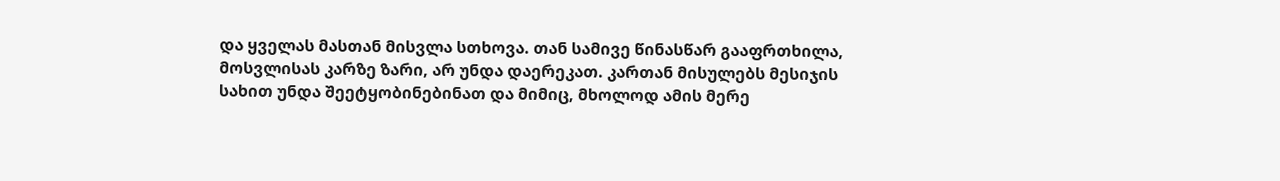და ყველას მასთან მისვლა სთხოვა. თან სამივე წინასწარ გააფრთხილა, მოსვლისას კარზე ზარი, არ უნდა დაერეკათ. კართან მისულებს მესიჯის სახით უნდა შეეტყობინებინათ და მიმიც, მხოლოდ ამის მერე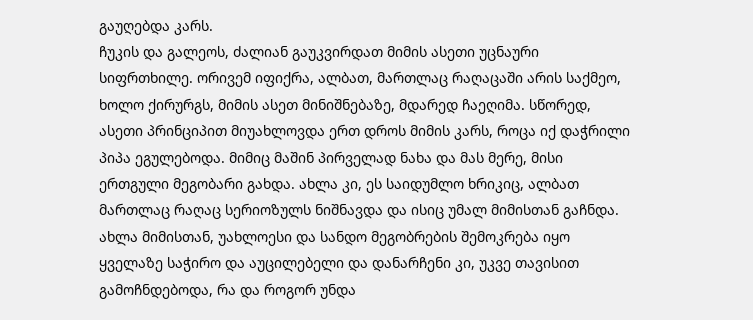გაუღებდა კარს.
ჩუკის და გალეოს, ძალიან გაუკვირდათ მიმის ასეთი უცნაური სიფრთხილე. ორივემ იფიქრა, ალბათ, მართლაც რაღაცაში არის საქმეო, ხოლო ქირურგს, მიმის ასეთ მინიშნებაზე, მდარედ ჩაეღიმა. სწორედ, ასეთი პრინციპით მიუახლოვდა ერთ დროს მიმის კარს, როცა იქ დაჭრილი პიპა ეგულებოდა. მიმიც მაშინ პირველად ნახა და მას მერე, მისი ერთგული მეგობარი გახდა. ახლა კი, ეს საიდუმლო ხრიკიც, ალბათ მართლაც რაღაც სერიოზულს ნიშნავდა და ისიც უმალ მიმისთან გაჩნდა.
ახლა მიმისთან, უახლოესი და სანდო მეგობრების შემოკრება იყო ყველაზე საჭირო და აუცილებელი და დანარჩენი კი, უკვე თავისით გამოჩნდებოდა, რა და როგორ უნდა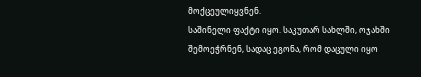მოქცეულიყვნენ.
საშინელი ფაქტი იყო. საკუთარ სახლში, ოჯახში შემოეჭრნენ, სადაც ეგონა, რომ დაცული იყო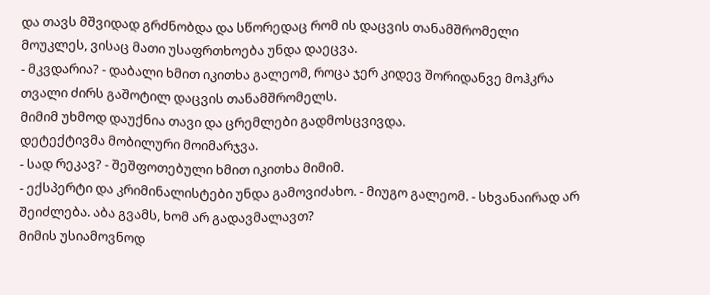და თავს მშვიდად გრძნობდა და სწორედაც რომ ის დაცვის თანამშრომელი მოუკლეს, ვისაც მათი უსაფრთხოება უნდა დაეცვა.
- მკვდარია? - დაბალი ხმით იკითხა გალეომ, როცა ჯერ კიდევ შორიდანვე მოჰკრა თვალი ძირს გაშოტილ დაცვის თანამშრომელს.
მიმიმ უხმოდ დაუქნია თავი და ცრემლები გადმოსცვივდა.
დეტექტივმა მობილური მოიმარჯვა.
- სად რეკავ? - შეშფოთებული ხმით იკითხა მიმიმ.
- ექსპერტი და კრიმინალისტები უნდა გამოვიძახო. - მიუგო გალეომ. - სხვანაირად არ შეიძლება. აბა გვამს, ხომ არ გადავმალავთ?
მიმის უსიამოვნოდ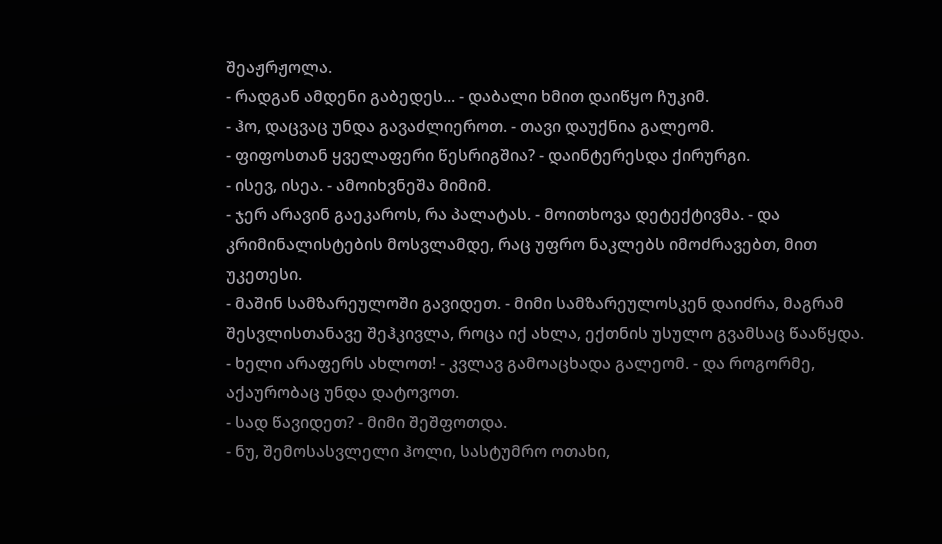შეაჟრჟოლა.
- რადგან ამდენი გაბედეს... - დაბალი ხმით დაიწყო ჩუკიმ.
- ჰო, დაცვაც უნდა გავაძლიეროთ. - თავი დაუქნია გალეომ.
- ფიფოსთან ყველაფერი წესრიგშია? - დაინტერესდა ქირურგი.
- ისევ, ისეა. - ამოიხვნეშა მიმიმ.
- ჯერ არავინ გაეკაროს, რა პალატას. - მოითხოვა დეტექტივმა. - და კრიმინალისტების მოსვლამდე, რაც უფრო ნაკლებს იმოძრავებთ, მით უკეთესი.
- მაშინ სამზარეულოში გავიდეთ. - მიმი სამზარეულოსკენ დაიძრა, მაგრამ შესვლისთანავე შეჰკივლა, როცა იქ ახლა, ექთნის უსულო გვამსაც წააწყდა.
- ხელი არაფერს ახლოთ! - კვლავ გამოაცხადა გალეომ. - და როგორმე, აქაურობაც უნდა დატოვოთ.
- სად წავიდეთ? - მიმი შეშფოთდა.
- ნუ, შემოსასვლელი ჰოლი, სასტუმრო ოთახი,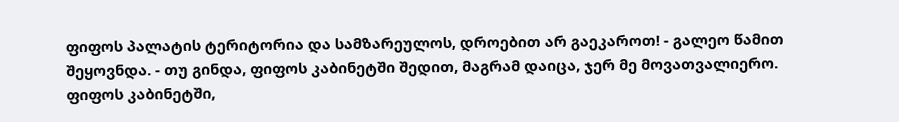ფიფოს პალატის ტერიტორია და სამზარეულოს, დროებით არ გაეკაროთ! - გალეო წამით შეყოვნდა. - თუ გინდა, ფიფოს კაბინეტში შედით, მაგრამ დაიცა, ჯერ მე მოვათვალიერო.
ფიფოს კაბინეტში,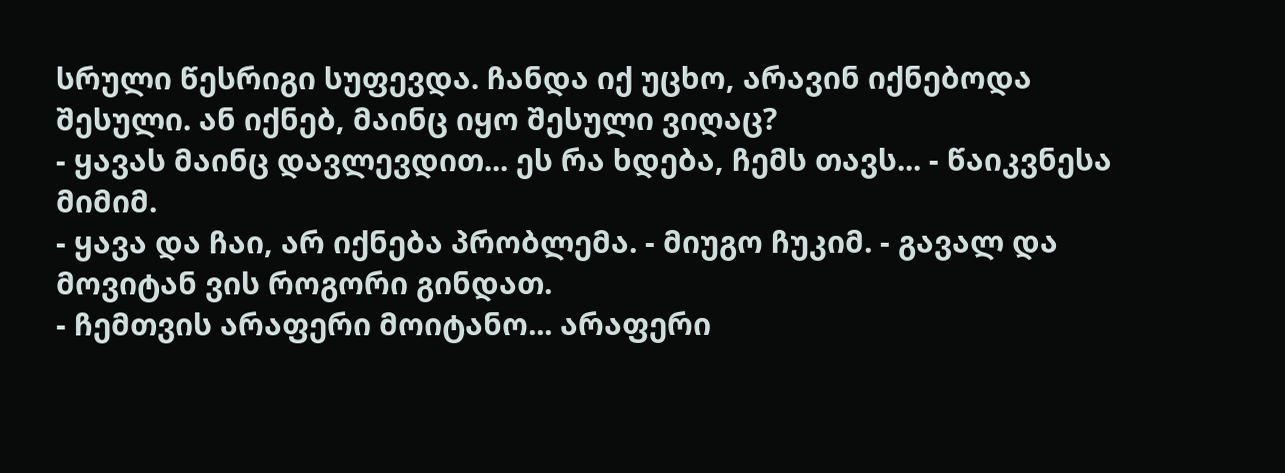სრული წესრიგი სუფევდა. ჩანდა იქ უცხო, არავინ იქნებოდა შესული. ან იქნებ, მაინც იყო შესული ვიღაც?
- ყავას მაინც დავლევდით... ეს რა ხდება, ჩემს თავს... - წაიკვნესა მიმიმ.
- ყავა და ჩაი, არ იქნება პრობლემა. - მიუგო ჩუკიმ. - გავალ და მოვიტან ვის როგორი გინდათ.
- ჩემთვის არაფერი მოიტანო... არაფერი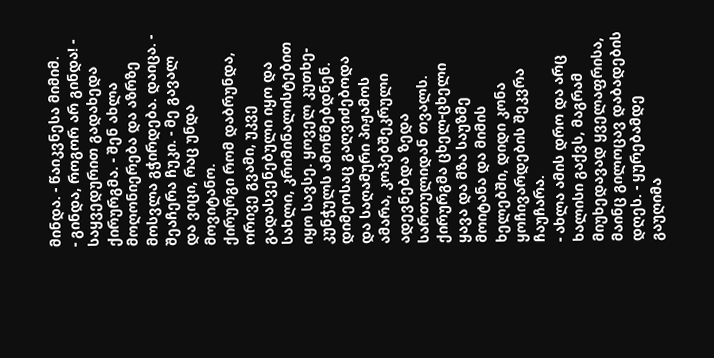მინდა. - წაიკვნესა მიმიმ.
- გინდა, როგორ არ გინდა! - საყვედურით გადახედა ქირურგმა. - შენ ახლა მოღონიერება და აზრზე მოსვლა გჭირდება. დაიცა. - შეაჩერა ჩუკი. - მე გავალ და ვიცი, რაც უნდა მოვიტანო.
ქირურგი რომ დაბრუნდა, ორივე გვამი, უკვე გადასვენებული იყო და სახლი, კრიმინალისტებით იყო სავსე. ყოველ კუთხე-კუნჭულს ამოწმებდნენ. დიმეოსაც გაღვიძებოდა და საღამური პიჟამოს ამარა, კოპებშეკრული ადევნებდა ზედა სართულიდან თვალს.
ქირურგმა ცხელ-ცხელი ყავა და მზა საუზმე მოიტანა და მიმის ხელებში, დიდი კონა ყოჩივარდების შეკვრა ჩაუჩარა.
- ახლა ამის დრო და არც ხალისი გაქვს, მაგრამ მიუხედავად ყველაფრისა, მაინც გილოცავ დაბადების დღეს. - ყურებამდე გაუღიმა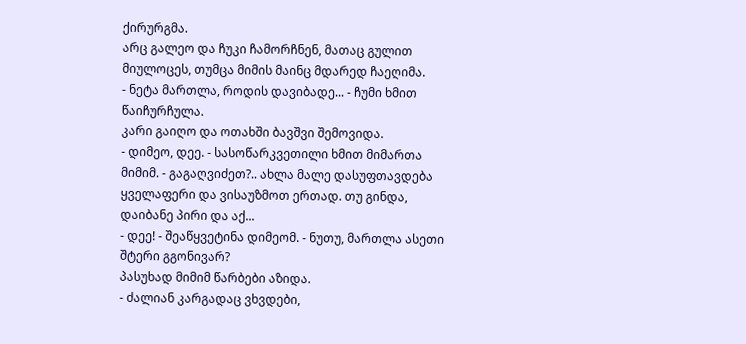ქირურგმა.
არც გალეო და ჩუკი ჩამორჩნენ, მათაც გულით მიულოცეს, თუმცა მიმის მაინც მდარედ ჩაეღიმა.
- ნეტა მართლა, როდის დავიბადე... - ჩუმი ხმით წაიჩურჩულა.
კარი გაიღო და ოთახში ბავშვი შემოვიდა.
- დიმეო, დეე. - სასოწარკვეთილი ხმით მიმართა მიმიმ. - გაგაღვიძეთ?.. ახლა მალე დასუფთავდება ყველაფერი და ვისაუზმოთ ერთად. თუ გინდა, დაიბანე პირი და აქ...
- დეე! - შეაწყვეტინა დიმეომ. - ნუთუ, მართლა ასეთი შტერი გგონივარ?
პასუხად მიმიმ წარბები აზიდა.
- ძალიან კარგადაც ვხვდები,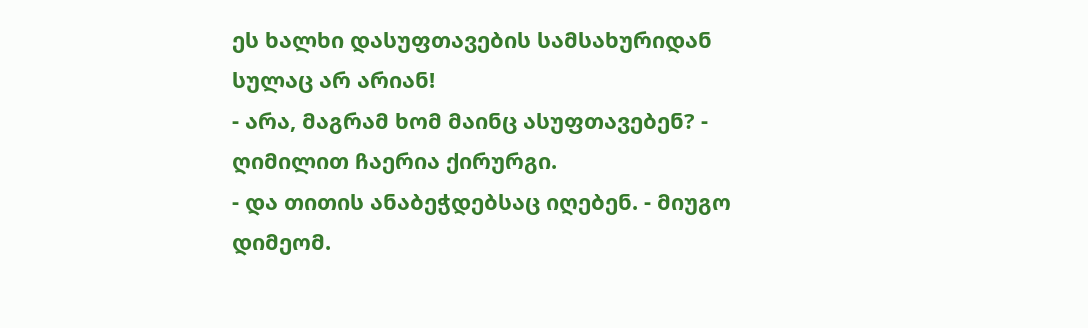ეს ხალხი დასუფთავების სამსახურიდან სულაც არ არიან!
- არა, მაგრამ ხომ მაინც ასუფთავებენ? - ღიმილით ჩაერია ქირურგი.
- და თითის ანაბეჭდებსაც იღებენ. - მიუგო დიმეომ.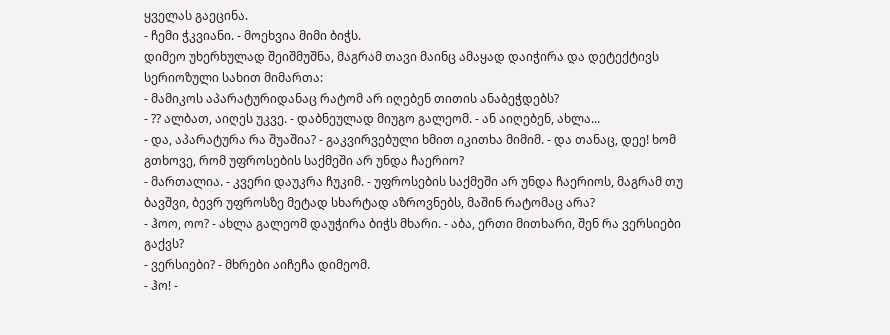ყველას გაეცინა.
- ჩემი ჭკვიანი. - მოეხვია მიმი ბიჭს.
დიმეო უხერხულად შეიშმუშნა, მაგრამ თავი მაინც ამაყად დაიჭირა და დეტექტივს სერიოზული სახით მიმართა:
- მამიკოს აპარატურიდანაც რატომ არ იღებენ თითის ანაბეჭდებს?
- ?? ალბათ, აიღეს უკვე. - დაბნეულად მიუგო გალეომ. - ან აიღებენ, ახლა...
- და, აპარატურა რა შუაშია? - გაკვირვებული ხმით იკითხა მიმიმ. - და თანაც, დეე! ხომ გთხოვე, რომ უფროსების საქმეში არ უნდა ჩაერიო?
- მართალია. - კვერი დაუკრა ჩუკიმ. - უფროსების საქმეში არ უნდა ჩაერიოს, მაგრამ თუ ბავშვი, ბევრ უფროსზე მეტად სხარტად აზროვნებს, მაშინ რატომაც არა?
- ჰოო, ოო? - ახლა გალეომ დაუჭირა ბიჭს მხარი. - აბა, ერთი მითხარი, შენ რა ვერსიები გაქვს?
- ვერსიები? - მხრები აიჩეჩა დიმეომ.
- ჰო! -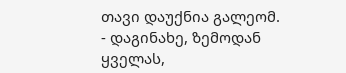თავი დაუქნია გალეომ. - დაგინახე, ზემოდან ყველას,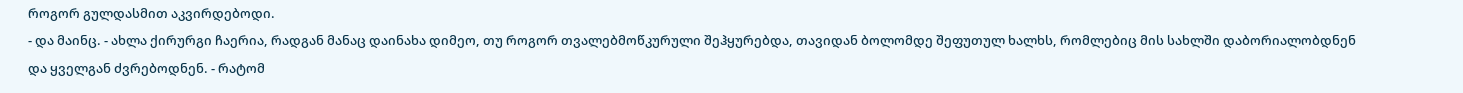როგორ გულდასმით აკვირდებოდი.
- და მაინც. - ახლა ქირურგი ჩაერია, რადგან მანაც დაინახა დიმეო, თუ როგორ თვალებმოწკურული შეჰყურებდა, თავიდან ბოლომდე შეფუთულ ხალხს, რომლებიც მის სახლში დაბორიალობდნენ და ყველგან ძვრებოდნენ. - რატომ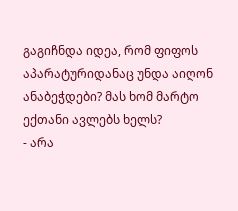გაგიჩნდა იდეა, რომ ფიფოს აპარატურიდანაც უნდა აიღონ ანაბეჭდები? მას ხომ მარტო ექთანი ავლებს ხელს?
- არა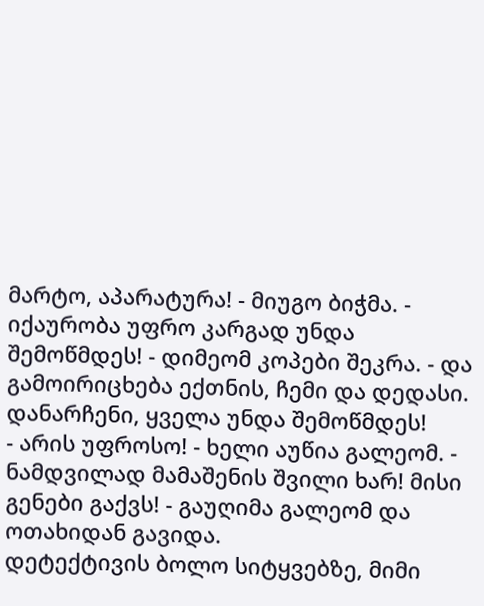მარტო, აპარატურა! - მიუგო ბიჭმა. - იქაურობა უფრო კარგად უნდა შემოწმდეს! - დიმეომ კოპები შეკრა. - და გამოირიცხება ექთნის, ჩემი და დედასი. დანარჩენი, ყველა უნდა შემოწმდეს!
- არის უფროსო! - ხელი აუწია გალეომ. - ნამდვილად მამაშენის შვილი ხარ! მისი გენები გაქვს! - გაუღიმა გალეომ და ოთახიდან გავიდა.
დეტექტივის ბოლო სიტყვებზე, მიმი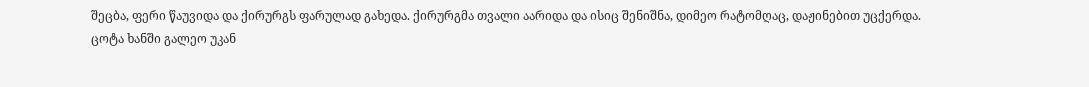შეცბა, ფერი წაუვიდა და ქირურგს ფარულად გახედა. ქირურგმა თვალი აარიდა და ისიც შენიშნა, დიმეო რატომღაც, დაჟინებით უცქერდა.
ცოტა ხანში გალეო უკან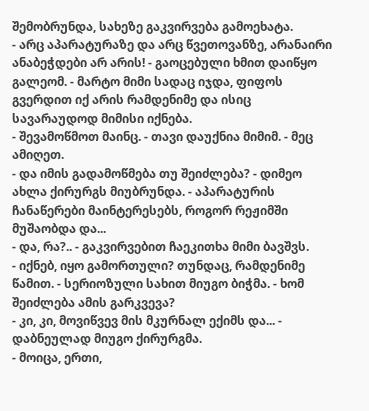შემობრუნდა, სახეზე გაკვირვება გამოეხატა.
- არც აპარატურაზე და არც წვეთოვანზე, არანაირი ანაბეჭდები არ არის! - გაოცებული ხმით დაიწყო გალეომ. - მარტო მიმი სადაც იჯდა, ფიფოს გვერდით იქ არის რამდენიმე და ისიც სავარაუდოდ მიმისი იქნება.
- შევამოწმოთ მაინც. - თავი დაუქნია მიმიმ. - მეც ამიღეთ.
- და იმის გადამოწმება თუ შეიძლება? - დიმეო ახლა ქირურგს მიუბრუნდა. - აპარატურის ჩანაწერები მაინტერესებს, როგორ რეჟიმში მუშაობდა და...
- და, რა?.. - გაკვირვებით ჩაეკითხა მიმი ბავშვს.
- იქნებ, იყო გამორთული? თუნდაც, რამდენიმე წამით. - სერიოზული სახით მიუგო ბიჭმა. - ხომ შეიძლება ამის გარკვევა?
- კი, კი, მოვიწვევ მის მკურნალ ექიმს და... - დაბნეულად მიუგო ქირურგმა.
- მოიცა, ერთი,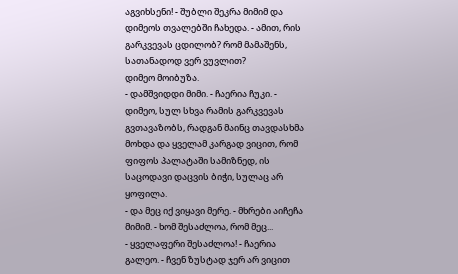აგვიხსენი! - შუბლი შეკრა მიმიმ და დიმეოს თვალებში ჩახედა. - ამით, რის გარკვევას ცდილობ? რომ მამაშენს, სათანადოდ ვერ ვუვლით?
დიმეო მოიბუზა.
- დამშვიდდი მიმი. - ჩაერია ჩუკი. - დიმეო, სულ სხვა რამის გარკვევას გვთავაზობს, რადგან მაინც თავდასხმა მოხდა და ყველამ კარგად ვიცით, რომ ფიფოს პალატაში სამიზნედ, ის საცოდავი დაცვის ბიჭი, სულაც არ ყოფილა.
- და მეც იქ ვიყავი მერე. - მხრები აიჩეჩა მიმიმ. - ხომ შესაძლოა, რომ მეც...
- ყველაფერი შესაძლოა! - ჩაერია გალეო. - ჩვენ ზუსტად ჯერ არ ვიცით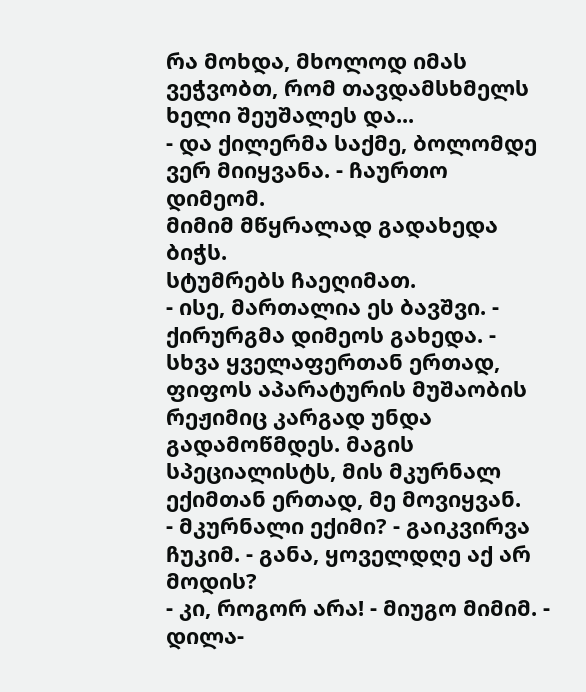რა მოხდა, მხოლოდ იმას ვეჭვობთ, რომ თავდამსხმელს ხელი შეუშალეს და...
- და ქილერმა საქმე, ბოლომდე ვერ მიიყვანა. - ჩაურთო დიმეომ.
მიმიმ მწყრალად გადახედა ბიჭს.
სტუმრებს ჩაეღიმათ.
- ისე, მართალია ეს ბავშვი. - ქირურგმა დიმეოს გახედა. - სხვა ყველაფერთან ერთად, ფიფოს აპარატურის მუშაობის რეჟიმიც კარგად უნდა გადამოწმდეს. მაგის სპეციალისტს, მის მკურნალ ექიმთან ერთად, მე მოვიყვან.
- მკურნალი ექიმი? - გაიკვირვა ჩუკიმ. - განა, ყოველდღე აქ არ მოდის?
- კი, როგორ არა! - მიუგო მიმიმ. - დილა-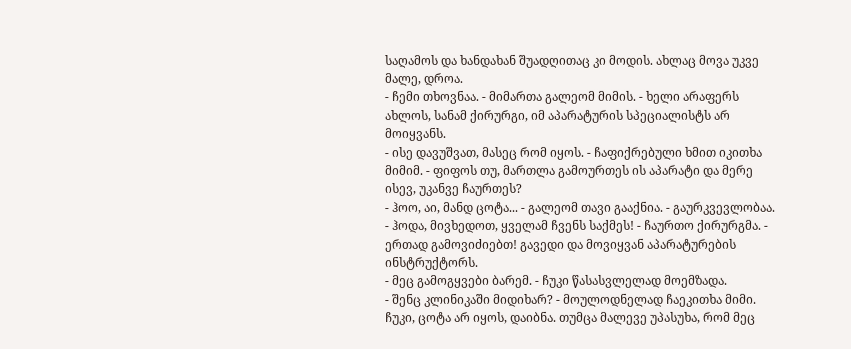საღამოს და ხანდახან შუადღითაც კი მოდის. ახლაც მოვა უკვე მალე, დროა.
- ჩემი თხოვნაა. - მიმართა გალეომ მიმის. - ხელი არაფერს ახლოს, სანამ ქირურგი, იმ აპარატურის სპეციალისტს არ მოიყვანს.
- ისე დავუშვათ, მასეც რომ იყოს. - ჩაფიქრებული ხმით იკითხა მიმიმ. - ფიფოს თუ, მართლა გამოურთეს ის აპარატი და მერე ისევ, უკანვე ჩაურთეს?
- ჰოო, აი, მანდ ცოტა... - გალეომ თავი გააქნია. - გაურკვევლობაა.
- ჰოდა, მივხედოთ, ყველამ ჩვენს საქმეს! - ჩაურთო ქირურგმა. - ერთად გამოვიძიებთ! გავედი და მოვიყვან აპარატურების ინსტრუქტორს.
- მეც გამოგყვები ბარემ. - ჩუკი წასასვლელად მოემზადა.
- შენც კლინიკაში მიდიხარ? - მოულოდნელად ჩაეკითხა მიმი.
ჩუკი, ცოტა არ იყოს, დაიბნა. თუმცა მალევე უპასუხა, რომ მეც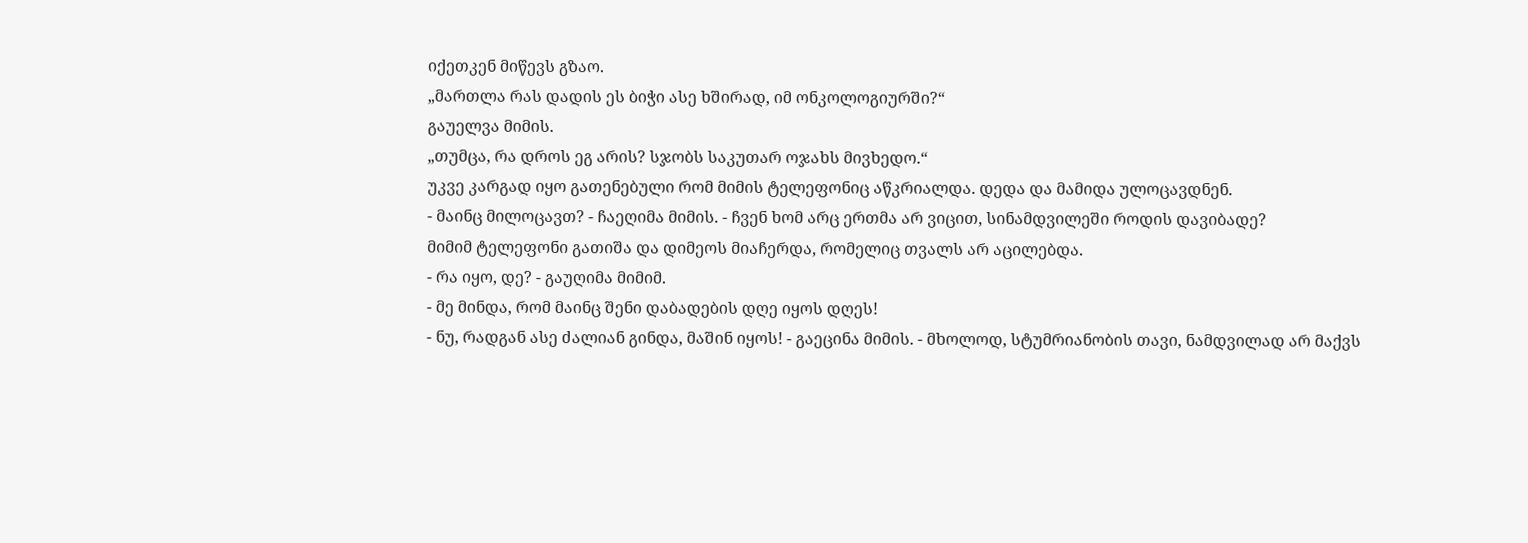იქეთკენ მიწევს გზაო.
„მართლა რას დადის ეს ბიჭი ასე ხშირად, იმ ონკოლოგიურში?“
გაუელვა მიმის.
„თუმცა, რა დროს ეგ არის? სჯობს საკუთარ ოჯახს მივხედო.“
უკვე კარგად იყო გათენებული რომ მიმის ტელეფონიც აწკრიალდა. დედა და მამიდა ულოცავდნენ.
- მაინც მილოცავთ? - ჩაეღიმა მიმის. - ჩვენ ხომ არც ერთმა არ ვიცით, სინამდვილეში როდის დავიბადე?
მიმიმ ტელეფონი გათიშა და დიმეოს მიაჩერდა, რომელიც თვალს არ აცილებდა.
- რა იყო, დე? - გაუღიმა მიმიმ.
- მე მინდა, რომ მაინც შენი დაბადების დღე იყოს დღეს!
- ნუ, რადგან ასე ძალიან გინდა, მაშინ იყოს! - გაეცინა მიმის. - მხოლოდ, სტუმრიანობის თავი, ნამდვილად არ მაქვს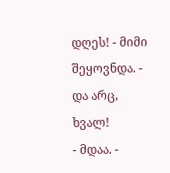დღეს! - მიმი შეყოვნდა. - და არც, ხვალ!
- მდაა. -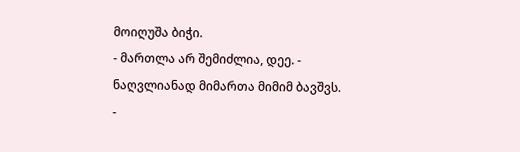მოიღუშა ბიჭი.
- მართლა არ შემიძლია, დეე. - ნაღვლიანად მიმართა მიმიმ ბავშვს.
-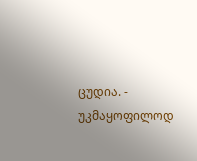ცუდია. - უკმაყოფილოდ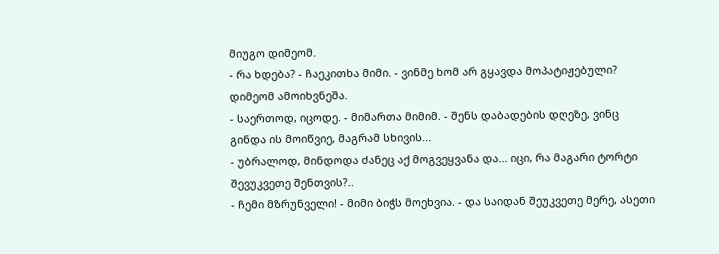მიუგო დიმეომ.
- რა ხდება? - ჩაეკითხა მიმი. - ვინმე ხომ არ გყავდა მოპატიჟებული?
დიმეომ ამოიხვნეშა.
- საერთოდ, იცოდე. - მიმართა მიმიმ. - შენს დაბადების დღეზე, ვინც გინდა ის მოიწვიე, მაგრამ სხივის...
- უბრალოდ, მინდოდა ძანეც აქ მოგვეყვანა და... იცი, რა მაგარი ტორტი შევუკვეთე შენთვის?..
- ჩემი მზრუნველი! - მიმი ბიჭს მოეხვია. - და საიდან შეუკვეთე მერე, ასეთი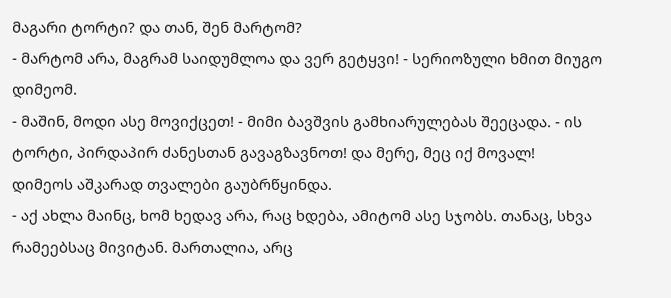მაგარი ტორტი? და თან, შენ მარტომ?
- მარტომ არა, მაგრამ საიდუმლოა და ვერ გეტყვი! - სერიოზული ხმით მიუგო დიმეომ.
- მაშინ, მოდი ასე მოვიქცეთ! - მიმი ბავშვის გამხიარულებას შეეცადა. - ის ტორტი, პირდაპირ ძანესთან გავაგზავნოთ! და მერე, მეც იქ მოვალ!
დიმეოს აშკარად თვალები გაუბრწყინდა.
- აქ ახლა მაინც, ხომ ხედავ არა, რაც ხდება, ამიტომ ასე სჯობს. თანაც, სხვა რამეებსაც მივიტან. მართალია, არც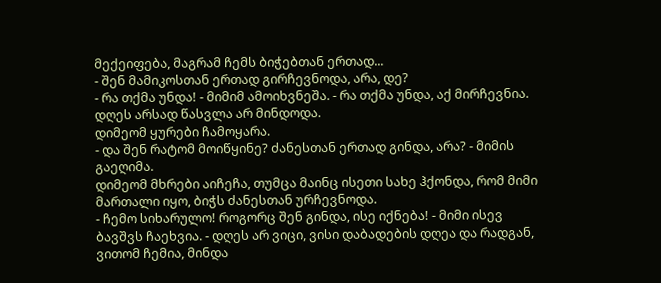მექეიფება, მაგრამ ჩემს ბიჭებთან ერთად...
- შენ მამიკოსთან ერთად გირჩევნოდა, არა, დე?
- რა თქმა უნდა! - მიმიმ ამოიხვნეშა. - რა თქმა უნდა, აქ მირჩევნია. დღეს არსად წასვლა არ მინდოდა.
დიმეომ ყურები ჩამოყარა.
- და შენ რატომ მოიწყინე? ძანესთან ერთად გინდა, არა? - მიმის გაეღიმა.
დიმეომ მხრები აიჩეჩა, თუმცა მაინც ისეთი სახე ჰქონდა, რომ მიმი მართალი იყო, ბიჭს ძანესთან ურჩევნოდა.
- ჩემო სიხარულო! როგორც შენ გინდა, ისე იქნება! - მიმი ისევ ბავშვს ჩაეხვია. - დღეს არ ვიცი, ვისი დაბადების დღეა და რადგან, ვითომ ჩემია, მინდა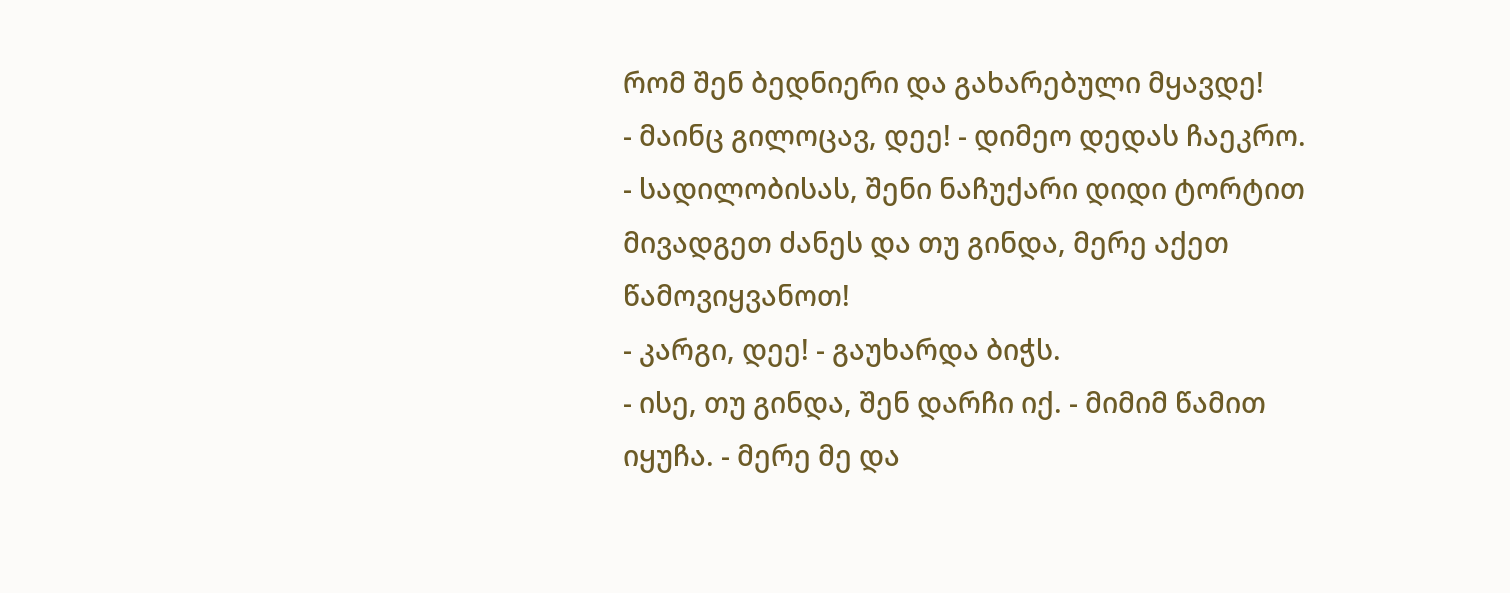რომ შენ ბედნიერი და გახარებული მყავდე!
- მაინც გილოცავ, დეე! - დიმეო დედას ჩაეკრო.
- სადილობისას, შენი ნაჩუქარი დიდი ტორტით მივადგეთ ძანეს და თუ გინდა, მერე აქეთ წამოვიყვანოთ!
- კარგი, დეე! - გაუხარდა ბიჭს.
- ისე, თუ გინდა, შენ დარჩი იქ. - მიმიმ წამით იყუჩა. - მერე მე და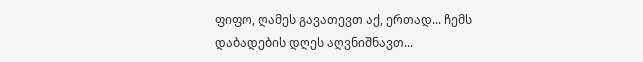ფიფო, ღამეს გავათევთ აქ, ერთად... ჩემს დაბადების დღეს აღვნიშნავთ...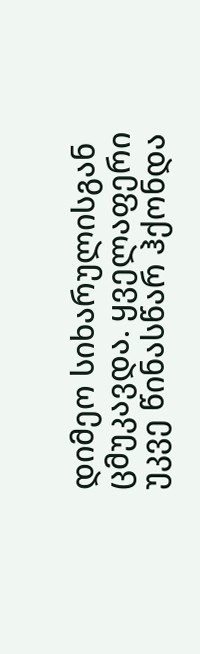დიმეო სიხარულისგან ცმუკავდა. ყველაფერი უკვე წინასწარ ჰქონდა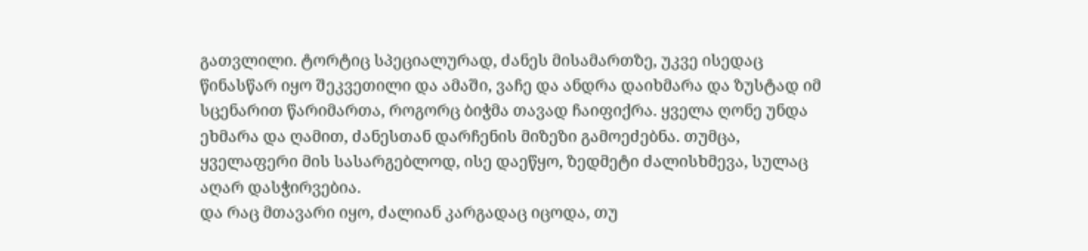გათვლილი. ტორტიც სპეციალურად, ძანეს მისამართზე, უკვე ისედაც წინასწარ იყო შეკვეთილი და ამაში, ვაჩე და ანდრა დაიხმარა და ზუსტად იმ სცენარით წარიმართა, როგორც ბიჭმა თავად ჩაიფიქრა. ყველა ღონე უნდა ეხმარა და ღამით, ძანესთან დარჩენის მიზეზი გამოეძებნა. თუმცა, ყველაფერი მის სასარგებლოდ, ისე დაეწყო, ზედმეტი ძალისხმევა, სულაც აღარ დასჭირვებია.
და რაც მთავარი იყო, ძალიან კარგადაც იცოდა, თუ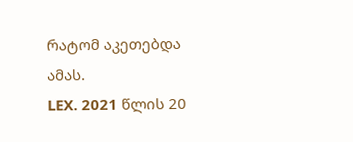რატომ აკეთებდა ამას.
LEX. 2021 წლის 20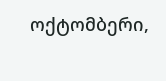ოქტომბერი,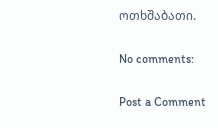ოთხშაბათი.

No comments:

Post a Comment